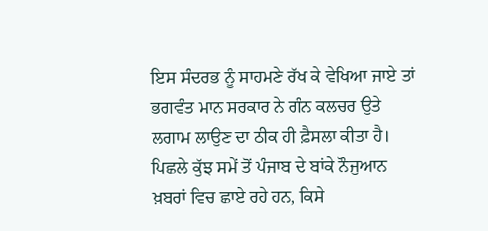ਇਸ ਸੰਦਰਭ ਨੂੰ ਸਾਹਮਣੇ ਰੱਖ ਕੇ ਵੇਖਿਆ ਜਾਏ ਤਾਂ ਭਗਵੰਤ ਮਾਨ ਸਰਕਾਰ ਨੇ ਗੰਨ ਕਲਚਰ ਉਤੇ ਲਗਾਮ ਲਾਉਣ ਦਾ ਠੀਕ ਹੀ ਫ਼ੈਸਲਾ ਕੀਤਾ ਹੈ।
ਪਿਛਲੇ ਕੁੱਝ ਸਮੇਂ ਤੋਂ ਪੰਜਾਬ ਦੇ ਬਾਂਕੇ ਨੌਜੁਆਨ ਖ਼ਬਰਾਂ ਵਿਚ ਛਾਏ ਰਹੇ ਹਨ, ਕਿਸੇ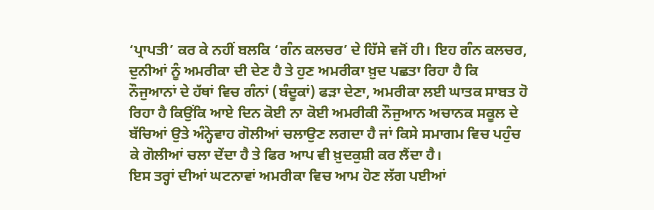‘ਪ੍ਰਾਪਤੀ’ ਕਰ ਕੇ ਨਹੀਂ ਬਲਕਿ ‘ਗੰਨ ਕਲਚਰ’ ਦੇ ਹਿੱਸੇ ਵਜੋਂ ਹੀ। ਇਹ ਗੰਨ ਕਲਚਰ, ਦੁਨੀਆਂ ਨੂੰ ਅਮਰੀਕਾ ਦੀ ਦੇਣ ਹੈ ਤੇ ਹੁਣ ਅਮਰੀਕਾ ਖ਼ੁਦ ਪਛਤਾ ਰਿਹਾ ਹੈ ਕਿ ਨੌਜੁਆਨਾਂ ਦੇ ਹੱਥਾਂ ਵਿਚ ਗੰਨਾਂ (ਬੰਦੂਕਾਂ) ਫੜਾ ਦੇਣਾ, ਅਮਰੀਕਾ ਲਈ ਘਾਤਕ ਸਾਬਤ ਹੋ ਰਿਹਾ ਹੈ ਕਿਉਂਕਿ ਆਏ ਦਿਨ ਕੋਈ ਨਾ ਕੋਈ ਅਮਰੀਕੀ ਨੌਜੁਆਨ ਅਚਾਨਕ ਸਕੂਲ ਦੇ ਬੱਚਿਆਂ ਉਤੇ ਅੰਨ੍ਹੇਵਾਹ ਗੋਲੀਆਂ ਚਲਾਉਣ ਲਗਦਾ ਹੈ ਜਾਂ ਕਿਸੇ ਸਮਾਗਮ ਵਿਚ ਪਹੁੰਚ ਕੇ ਗੋਲੀਆਂ ਚਲਾ ਦੇਂਦਾ ਹੈ ਤੇ ਫਿਰ ਆਪ ਵੀ ਖ਼ੁਦਕੁਸ਼ੀ ਕਰ ਲੈਂਦਾ ਹੈ।
ਇਸ ਤਰ੍ਹਾਂ ਦੀਆਂ ਘਟਨਾਵਾਂ ਅਮਰੀਕਾ ਵਿਚ ਆਮ ਹੋਣ ਲੱਗ ਪਈਆਂ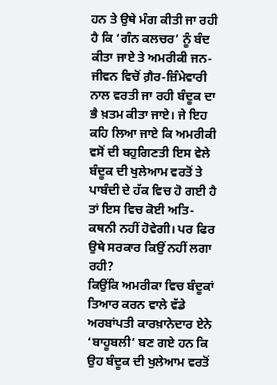ਹਨ ਤੇ ਉਥੇ ਮੰਗ ਕੀਤੀ ਜਾ ਰਹੀ ਹੈ ਕਿ ‘ਗੰਨ ਕਲਚਰ’ ਨੂੰ ਬੰਦ ਕੀਤਾ ਜਾਏ ਤੇ ਅਮਰੀਕੀ ਜਨ-ਜੀਵਨ ਵਿਚੋਂ ਗ਼ੈਰ-ਜ਼ਿੰਮੇਵਾਰੀ ਨਾਲ ਵਰਤੀ ਜਾ ਰਹੀ ਬੰਦੂਕ ਦਾ ਭੈ ਖ਼ਤਮ ਕੀਤਾ ਜਾਏ। ਜੇ ਇਹ ਕਹਿ ਲਿਆ ਜਾਏ ਕਿ ਅਮਰੀਕੀ ਵਸੋਂ ਦੀ ਬਹੁਗਿਣਤੀ ਇਸ ਵੇਲੇ ਬੰਦੂਕ ਦੀ ਖੁਲੇਆਮ ਵਰਤੋਂ ਤੇ ਪਾਬੰਦੀ ਦੇ ਹੱਕ ਵਿਚ ਹੋ ਗਈ ਹੈ ਤਾਂ ਇਸ ਵਿਚ ਕੋਈ ਅਤਿ-ਕਥਨੀ ਨਹੀਂ ਹੋਵੇਗੀ। ਪਰ ਫਿਰ ਉਥੇ ਸਰਕਾਰ ਕਿਉਂ ਨਹੀਂ ਲਗਾ ਰਹੀ?
ਕਿਉਂਕਿ ਅਮਰੀਕਾ ਵਿਚ ਬੰਦੂਕਾਂ ਤਿਆਰ ਕਰਨ ਵਾਲੇ ਵੱਡੇ ਅਰਬਾਂਪਤੀ ਕਾਰਖ਼ਾਨੇਦਾਰ ਏਨੇ ‘ਬਾਹੂਬਲੀ’ ਬਣ ਗਏ ਹਨ ਕਿ ਉਹ ਬੰਦੂਕ ਦੀ ਖੁਲੇਆਮ ਵਰਤੋਂ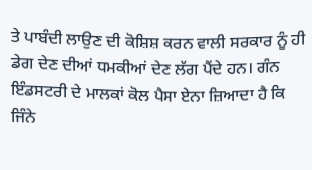ਤੇ ਪਾਬੰਦੀ ਲਾਉਣ ਦੀ ਕੋਸ਼ਿਸ਼ ਕਰਨ ਵਾਲੀ ਸਰਕਾਰ ਨੂੰ ਹੀ ਡੇਗ ਦੇਣ ਦੀਆਂ ਧਮਕੀਆਂ ਦੇਣ ਲੱਗ ਪੈਂਦੇ ਹਨ। ਗੰਨ ਇੰਡਸਟਰੀ ਦੇ ਮਾਲਕਾਂ ਕੋਲ ਪੈਸਾ ਏਨਾ ਜ਼ਿਆਦਾ ਹੈ ਕਿ ਜਿੰਨੇ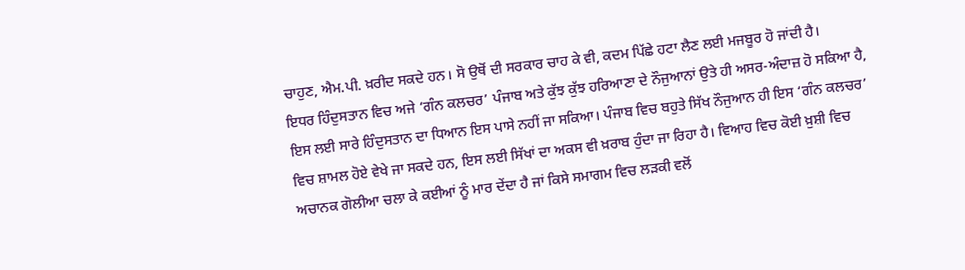ਚਾਹੁਣ, ਐਮ.ਪੀ. ਖ਼ਰੀਦ ਸਕਦੇ ਹਨ। ਸੋ ਉਥੋਂ ਦੀ ਸਰਕਾਰ ਚਾਹ ਕੇ ਵੀ, ਕਦਮ ਪਿੱਛੇ ਹਟਾ ਲੈਣ ਲਈ ਮਜਬੂਰ ਹੋ ਜਾਂਦੀ ਹੈ।
ਇਧਰ ਹਿੰਦੁਸਤਾਨ ਵਿਚ ਅਜੇ ‘ਗੰਨ ਕਲਚਰ’ ਪੰਜਾਬ ਅਤੇ ਕੁੱਝ ਕੁੱਝ ਹਰਿਆਣਾ ਦੇ ਨੌਜੁਆਨਾਂ ਉਤੇ ਹੀ ਅਸਰ-ਅੰਦਾਜ਼ ਹੋ ਸਕਿਆ ਹੈ, ਇਸ ਲਈ ਸਾਰੇ ਹਿੰਦੁਸਤਾਨ ਦਾ ਧਿਆਨ ਇਸ ਪਾਸੇ ਨਹੀਂ ਜਾ ਸਕਿਆ। ਪੰਜਾਬ ਵਿਚ ਬਹੁਤੇ ਸਿੱਖ ਨੌਜੁਆਨ ਹੀ ਇਸ ‘ਗੰਨ ਕਲਚਰ’ ਵਿਚ ਸ਼ਾਮਲ ਹੋਏ ਵੇਖੇ ਜਾ ਸਕਦੇ ਹਨ, ਇਸ ਲਈ ਸਿੱਖਾਂ ਦਾ ਅਕਸ ਵੀ ਖ਼ਰਾਬ ਹੁੰਦਾ ਜਾ ਰਿਹਾ ਹੈ। ਵਿਆਹ ਵਿਚ ਕੋਈ ਖ਼ੁਸ਼ੀ ਵਿਚ ਅਚਾਨਕ ਗੋਲੀਆ ਚਲਾ ਕੇ ਕਈਆਂ ਨੂੰ ਮਾਰ ਦੇਂਦਾ ਹੈ ਜਾਂ ਕਿਸੇ ਸਮਾਗਮ ਵਿਚ ਲੜਕੀ ਵਲੋਂ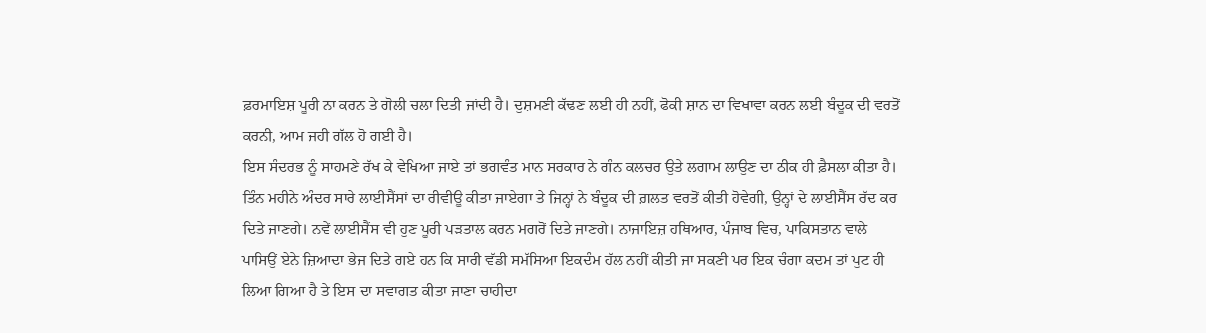ਫ਼ਰਮਾਇਸ਼ ਪੂਰੀ ਨਾ ਕਰਨ ਤੇ ਗੋਲੀ ਚਲਾ ਦਿਤੀ ਜਾਂਦੀ ਹੈ। ਦੁਸ਼ਮਣੀ ਕੱਢਣ ਲਈ ਹੀ ਨਹੀਂ, ਫੋਕੀ ਸ਼ਾਨ ਦਾ ਵਿਖਾਵਾ ਕਰਨ ਲਈ ਬੰਦੂਕ ਦੀ ਵਰਤੋਂ ਕਰਨੀ, ਆਮ ਜਹੀ ਗੱਲ ਹੋ ਗਈ ਹੈ।
ਇਸ ਸੰਦਰਭ ਨੂੰ ਸਾਹਮਣੇ ਰੱਖ ਕੇ ਵੇਖਿਆ ਜਾਏ ਤਾਂ ਭਗਵੰਤ ਮਾਨ ਸਰਕਾਰ ਨੇ ਗੰਨ ਕਲਚਰ ਉਤੇ ਲਗਾਮ ਲਾਉਣ ਦਾ ਠੀਕ ਹੀ ਫ਼ੈਸਲਾ ਕੀਤਾ ਹੈ। ਤਿੰਨ ਮਹੀਨੇ ਅੰਦਰ ਸਾਰੇ ਲਾਈਸੈਂਸਾਂ ਦਾ ਰੀਵੀਊ ਕੀਤਾ ਜਾਏਗਾ ਤੇ ਜਿਨ੍ਹਾਂ ਨੇ ਬੰਦੂਕ ਦੀ ਗ਼ਲਤ ਵਰਤੋਂ ਕੀਤੀ ਹੋਵੇਗੀ, ਉਨ੍ਹਾਂ ਦੇ ਲਾਈਸੈਂਸ ਰੱਦ ਕਰ ਦਿਤੇ ਜਾਣਗੇ। ਨਵੇਂ ਲਾਈਸੈਂਸ ਵੀ ਹੁਣ ਪੂਰੀ ਪੜਤਾਲ ਕਰਨ ਮਗਰੋਂ ਦਿਤੇ ਜਾਣਗੇ। ਨਾਜਾਇਜ਼ ਹਥਿਆਰ, ਪੰਜਾਬ ਵਿਚ, ਪਾਕਿਸਤਾਨ ਵਾਲੇ ਪਾਸਿਉਂ ਏਨੇ ਜ਼ਿਆਦਾ ਭੇਜ ਦਿਤੇ ਗਏ ਹਨ ਕਿ ਸਾਰੀ ਵੱਡੀ ਸਮੱਸਿਆ ਇਕਦੰਮ ਹੱਲ ਨਹੀਂ ਕੀਤੀ ਜਾ ਸਕਣੀ ਪਰ ਇਕ ਚੰਗਾ ਕਦਮ ਤਾਂ ਪੁਟ ਹੀ ਲਿਆ ਗਿਆ ਹੈ ਤੇ ਇਸ ਦਾ ਸਵਾਗਤ ਕੀਤਾ ਜਾਣਾ ਚਾਹੀਦਾ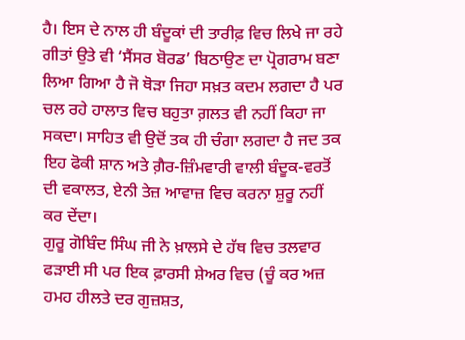ਹੈ। ਇਸ ਦੇ ਨਾਲ ਹੀ ਬੰਦੂਕਾਂ ਦੀ ਤਾਰੀਫ਼ ਵਿਚ ਲਿਖੇ ਜਾ ਰਹੇ ਗੀਤਾਂ ਉਤੇ ਵੀ ‘ਸੈਂਸਰ ਬੋਰਡ’ ਬਿਠਾਉਣ ਦਾ ਪ੍ਰੋਗਰਾਮ ਬਣਾ ਲਿਆ ਗਿਆ ਹੈ ਜੋ ਥੋੜਾ ਜਿਹਾ ਸਖ਼ਤ ਕਦਮ ਲਗਦਾ ਹੈ ਪਰ ਚਲ ਰਹੇ ਹਾਲਾਤ ਵਿਚ ਬਹੁਤਾ ਗ਼ਲਤ ਵੀ ਨਹੀਂ ਕਿਹਾ ਜਾ ਸਕਦਾ। ਸਾਹਿਤ ਵੀ ਉਦੋਂ ਤਕ ਹੀ ਚੰਗਾ ਲਗਦਾ ਹੈ ਜਦ ਤਕ ਇਹ ਫੋਕੀ ਸ਼ਾਨ ਅਤੇ ਗ਼ੈਰ-ਜ਼ਿੰਮਵਾਰੀ ਵਾਲੀ ਬੰਦੂਕ-ਵਰਤੋਂ ਦੀ ਵਕਾਲਤ, ਏਨੀ ਤੇਜ਼ ਆਵਾਜ਼ ਵਿਚ ਕਰਨਾ ਸ਼ੁਰੂ ਨਹੀਂ ਕਰ ਦੇਂਦਾ।
ਗੁਰੂ ਗੋਬਿੰਦ ਸਿੰਘ ਜੀ ਨੇ ਖ਼ਾਲਸੇ ਦੇ ਹੱਥ ਵਿਚ ਤਲਵਾਰ ਫੜਾਈ ਸੀ ਪਰ ਇਕ ਫ਼ਾਰਸੀ ਸ਼ੇਅਰ ਵਿਚ (ਚੂੰ ਕਰ ਅਜ਼ ਹਮਹ ਹੀਲਤੇ ਦਰ ਗੁਜ਼ਸ਼ਤ,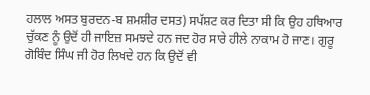ਹਲਾਲ ਅਸਤ ਬੁਰਦਨ-ਬ ਸ਼ਮਸ਼ੀਰ ਦਸਤ) ਸਪੱਸ਼ਟ ਕਰ ਦਿਤਾ ਸੀ ਕਿ ਉਹ ਹਥਿਆਰ ਚੁੱਕਣ ਨੂੰ ਉਦੋਂ ਹੀ ਜਾਇਜ਼ ਸਮਝਦੇ ਹਨ ਜਦ ਹੋਰ ਸਾਰੇ ਹੀਲੇ ਨਾਕਾਮ ਹੋ ਜਾਣ। ਗੁਰੂ ਗੋਬਿੰਦ ਸਿੰਘ ਜੀ ਹੋਰ ਲਿਖਦੇ ਹਨ ਕਿ ਉਦੋਂ ਵੀ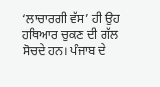‘ਲਾਚਾਰਗੀ ਵੱਸ’ ਹੀ ਉਹ ਹਥਿਆਰ ਚੁਕਣ ਦੀ ਗੱਲ ਸੋਚਦੇ ਹਨ। ਪੰਜਾਬ ਦੇ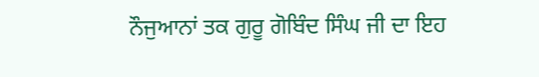ਨੌਜੁਆਨਾਂ ਤਕ ਗੁਰੂ ਗੋਬਿੰਦ ਸਿੰਘ ਜੀ ਦਾ ਇਹ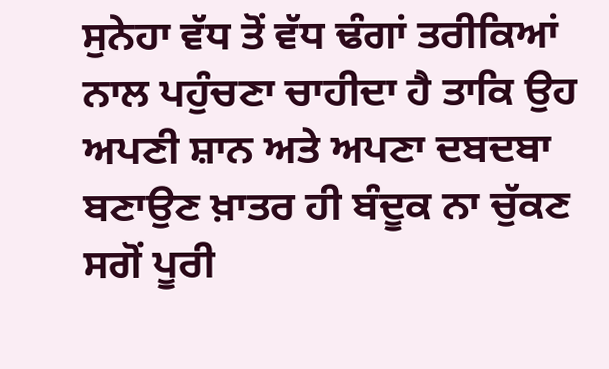ਸੁਨੇਹਾ ਵੱਧ ਤੋਂ ਵੱਧ ਢੰਗਾਂ ਤਰੀਕਿਆਂ ਨਾਲ ਪਹੁੰਚਣਾ ਚਾਹੀਦਾ ਹੈ ਤਾਕਿ ਉਹ ਅਪਣੀ ਸ਼ਾਨ ਅਤੇ ਅਪਣਾ ਦਬਦਬਾ ਬਣਾਉਣ ਖ਼ਾਤਰ ਹੀ ਬੰਦੂਕ ਨਾ ਚੁੱਕਣ ਸਗੋਂ ਪੂਰੀ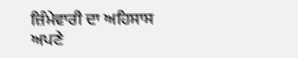ਜ਼ਿੰਮੇਵਾਰੀ ਦਾ ਅਹਿਸਾਸ ਅਪਣੇ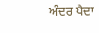ਅੰਦਰ ਪੈਦਾ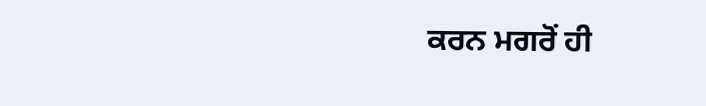ਕਰਨ ਮਗਰੋਂ ਹੀ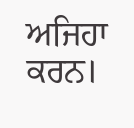ਅਜਿਹਾ ਕਰਨ।